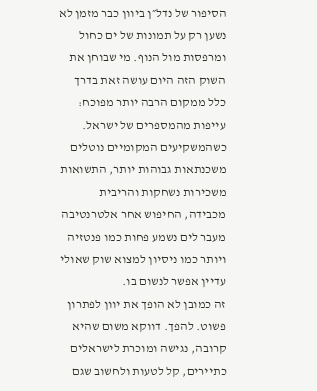הסיפור של נדל״ן ביוון כבר מזמן לא נשען רק על תמונות של ים כחול ומרפסות מול הנוף. מי שבוחן את השוק הזה היום עושה זאת בדרך כלל ממקום הרבה יותר מפוכח: עייפות מהמספרים של ישראל. כשהמשקיעים המקומיים נוטלים משכנתאות גבוהות יותר, התשואות משכירות נשחקות והריבית מכבידה, החיפוש אחר אלטרנטיבה מעבר לים נשמע פחות כמו פנטזיה ויותר כמו ניסיון למצוא שוק שאולי עדיין אפשר לנשום בו.
זה כמובן לא הופך את יוון לפתרון פשוט. להפך. דווקא משום שהיא קרובה, נגישה ומוכרת לישראלים כתיירים, קל לטעות ולחשוב שגם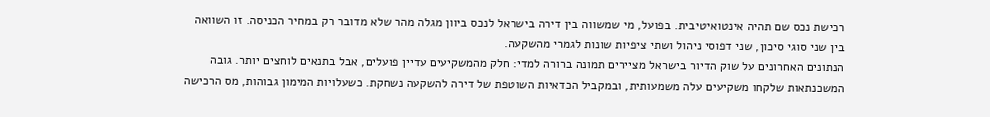רכישת נכס שם תהיה אינטואיטיבית. בפועל, מי שמשווה בין דירה בישראל לנכס ביוון מגלה מהר שלא מדובר רק במחיר הכניסה. זו השוואה בין שני סוגי סיכון, שני דפוסי ניהול ושתי ציפיות שונות לגמרי מהשקעה.
הנתונים האחרונים על שוק הדיור בישראל מציירים תמונה ברורה למדי: חלק מהמשקיעים עדיין פועלים, אבל בתנאים לוחצים יותר. גובה המשכנתאות שלקחו משקיעים עלה משמעותית, ובמקביל הכדאיות השוטפת של דירה להשקעה נשחקת. כשעלויות המימון גבוהות, מס הרכישה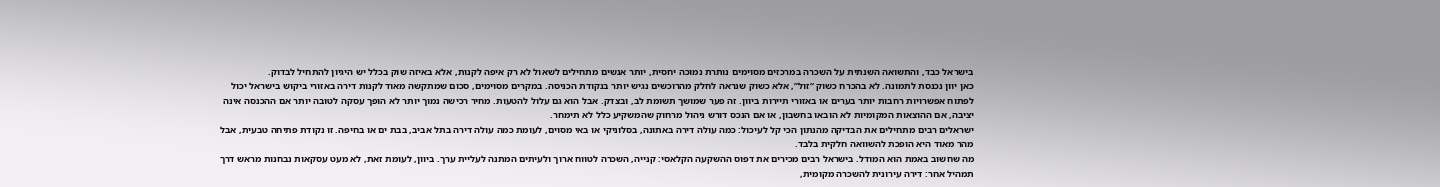בישראל כבד, והתשואה השנתית על השכרה במרכזים מסוימים נותרת נמוכה יחסית, יותר אנשים מתחילים לשאול לא רק איפה לקנות, אלא באיזה שוק בכלל יש היגיון להתחיל לבדוק.
כאן יוון נכנסת לתמונה. לא בהכרח כשוק “זול”, אלא כשוק שנראה לחלק מהרוכשים נגיש יותר בנקודת הכניסה. במקרים מסוימים, סכום שמתקשה מאוד לקנות דירה באזורי ביקוש בישראל יכול לפתוח אפשרויות רחבות יותר בערים או באזורי תיירות ביוון. זה פער שמושך תשומת לב, ובצדק. אבל הוא גם עלול להטעות. מחיר רכישה נמוך יותר לא הופך עסקה לטובה יותר אם ההכנסה אינה יציבה, אם ההוצאות המקומיות לא הובאו בחשבון, או אם הנכס דורש ניהול מרחוק שהמשקיע כלל לא תימחר.
ישראלים רבים מתחילים את הבדיקה מהנתון הכי קל לעיכול: כמה עולה דירה באתונה, בסלוניקי או באי מסוים, לעומת כמה עולה דירה בתל אביב, בבת ים או בחיפה. זו נקודת פתיחה טבעית, אבל מהר מאוד היא הופכת להשוואה חלקית בלבד.
מה שחשוב באמת הוא המודל. בישראל רבים מכירים את דפוס ההשקעה הקלאסי: קנייה, השכרה לטווח ארוך ולעיתים המתנה לעליית ערך. ביוון, לעומת זאת, לא מעט עסקאות נבחנות מראש דרך תמהיל אחר: דירה עירונית להשכרה מקומית,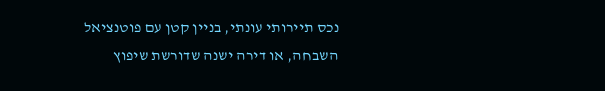נכס תיירותי עונתי, בניין קטן עם פוטנציאל השבחה, או דירה ישנה שדורשת שיפוץ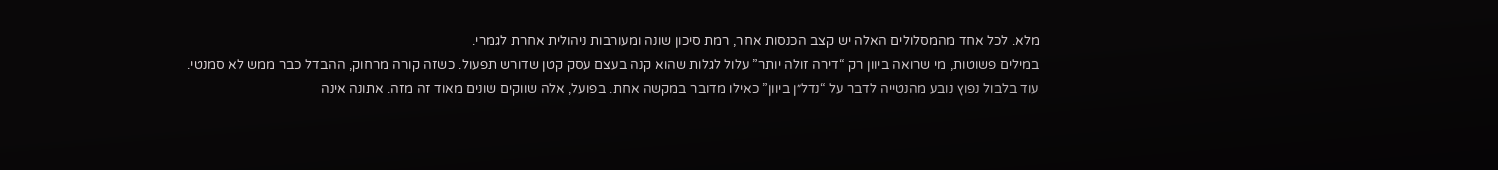מלא. לכל אחד מהמסלולים האלה יש קצב הכנסות אחר, רמת סיכון שונה ומעורבות ניהולית אחרת לגמרי.
במילים פשוטות, מי שרואה ביוון רק “דירה זולה יותר” עלול לגלות שהוא קנה בעצם עסק קטן שדורש תפעול. כשזה קורה מרחוק, ההבדל כבר ממש לא סמנטי.
עוד בלבול נפוץ נובע מהנטייה לדבר על “נדל״ן ביוון” כאילו מדובר במקשה אחת. בפועל, אלה שווקים שונים מאוד זה מזה. אתונה אינה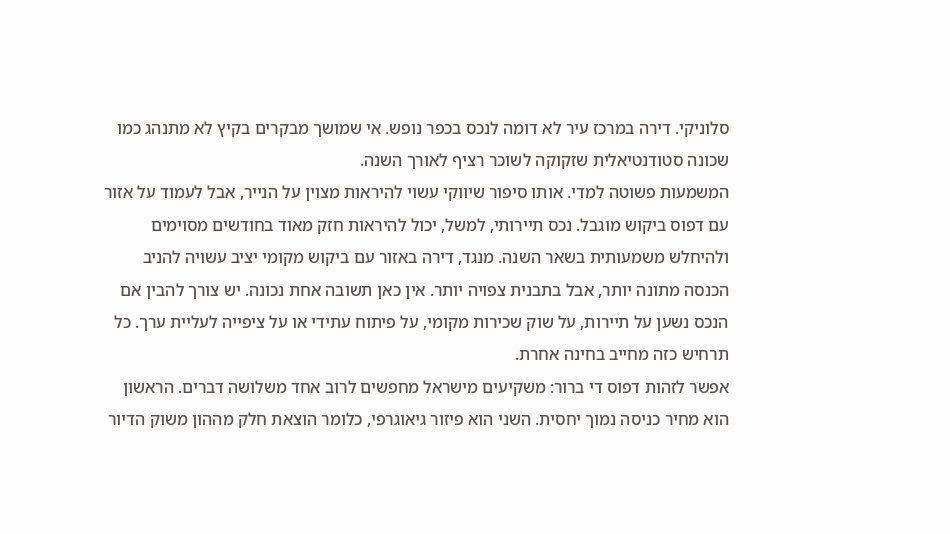סלוניקי. דירה במרכז עיר לא דומה לנכס בכפר נופש. אי שמושך מבקרים בקיץ לא מתנהג כמו שכונה סטודנטיאלית שזקוקה לשוכר רציף לאורך השנה.
המשמעות פשוטה למדי. אותו סיפור שיווקי עשוי להיראות מצוין על הנייר, אבל לעמוד על אזור עם דפוס ביקוש מוגבל. נכס תיירותי, למשל, יכול להיראות חזק מאוד בחודשים מסוימים ולהיחלש משמעותית בשאר השנה. מנגד, דירה באזור עם ביקוש מקומי יציב עשויה להניב הכנסה מתונה יותר, אבל בתבנית צפויה יותר. אין כאן תשובה אחת נכונה. יש צורך להבין אם הנכס נשען על תיירות, על שוק שכירות מקומי, על פיתוח עתידי או על ציפייה לעליית ערך. כל תרחיש כזה מחייב בחינה אחרת.
אפשר לזהות דפוס די ברור: משקיעים מישראל מחפשים לרוב אחד משלושה דברים. הראשון הוא מחיר כניסה נמוך יחסית. השני הוא פיזור גיאוגרפי, כלומר הוצאת חלק מההון משוק הדיור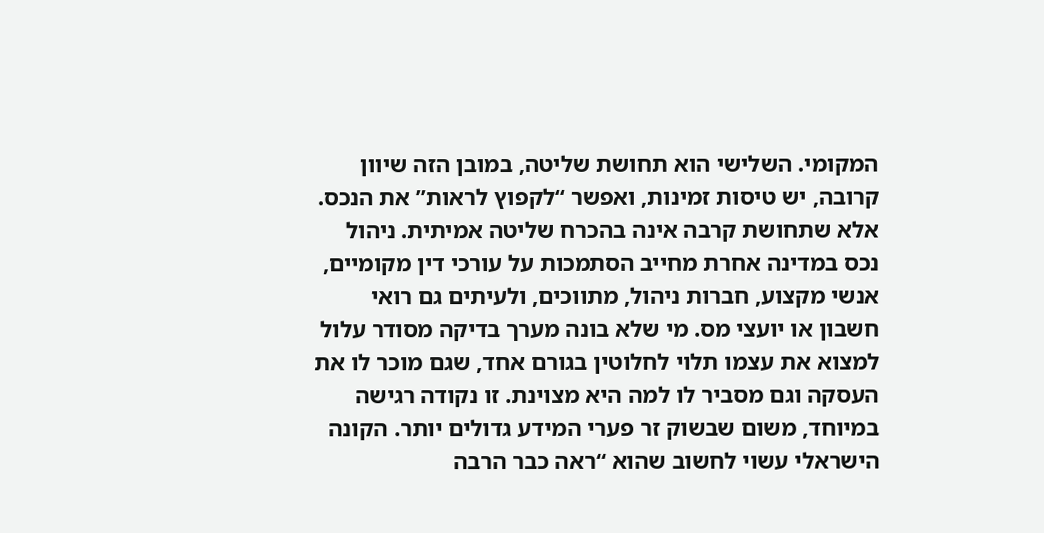המקומי. השלישי הוא תחושת שליטה, במובן הזה שיוון קרובה, יש טיסות זמינות, ואפשר “לקפוץ לראות” את הנכס.
אלא שתחושת קרבה אינה בהכרח שליטה אמיתית. ניהול נכס במדינה אחרת מחייב הסתמכות על עורכי דין מקומיים, אנשי מקצוע, חברות ניהול, מתווכים, ולעיתים גם רואי חשבון או יועצי מס. מי שלא בונה מערך בדיקה מסודר עלול למצוא את עצמו תלוי לחלוטין בגורם אחד, שגם מוכר לו את העסקה וגם מסביר לו למה היא מצוינת. זו נקודה רגישה במיוחד, משום שבשוק זר פערי המידע גדולים יותר. הקונה הישראלי עשוי לחשוב שהוא “ראה כבר הרבה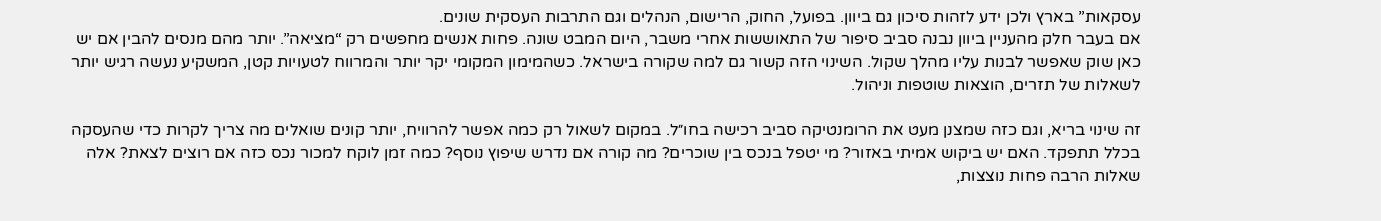עסקאות” בארץ ולכן ידע לזהות סיכון גם ביוון. בפועל, החוק, הרישום, הנהלים וגם התרבות העסקית שונים.
אם בעבר חלק מהעניין ביוון נבנה סביב סיפור של התאוששות אחרי משבר, היום המבט שונה. פחות אנשים מחפשים רק “מציאה”. יותר מהם מנסים להבין אם יש כאן שוק שאפשר לבנות עליו מהלך שקול. השינוי הזה קשור גם למה שקורה בישראל. כשהמימון המקומי יקר יותר והמרווח לטעויות קטן, המשקיע נעשה רגיש יותר לשאלות של תזרים, הוצאות שוטפות וניהול.

זה שינוי בריא, וגם כזה שמצנן מעט את הרומנטיקה סביב רכישה בחו״ל. במקום לשאול רק כמה אפשר להרוויח, יותר קונים שואלים מה צריך לקרות כדי שהעסקה בכלל תתפקד. האם יש ביקוש אמיתי באזור? מי יטפל בנכס בין שוכרים? מה קורה אם נדרש שיפוץ נוסף? כמה זמן לוקח למכור נכס כזה אם רוצים לצאת? אלה שאלות הרבה פחות נוצצות,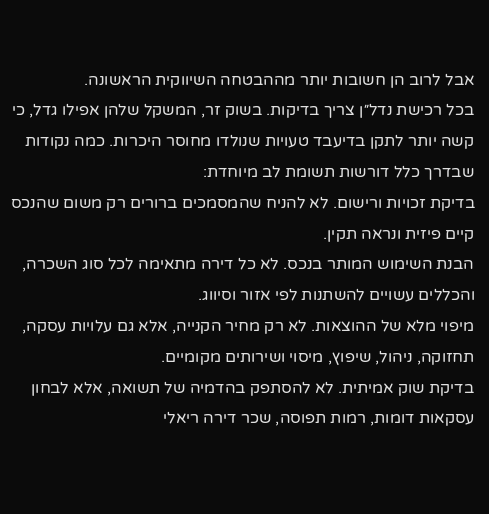אבל לרוב הן חשובות יותר מההבטחה השיווקית הראשונה.
בכל רכישת נדל״ן צריך בדיקות. בשוק זר, המשקל שלהן אפילו גדל, כי קשה יותר לתקן בדיעבד טעויות שנולדו מחוסר היכרות. כמה נקודות שבדרך כלל דורשות תשומת לב מיוחדת:
בדיקת זכויות ורישום. לא להניח שהמסמכים ברורים רק משום שהנכס קיים פיזית ונראה תקין.
הבנת השימוש המותר בנכס. לא כל דירה מתאימה לכל סוג השכרה, והכללים עשויים להשתנות לפי אזור וסיווג.
מיפוי מלא של ההוצאות. לא רק מחיר הקנייה, אלא גם עלויות עסקה, תחזוקה, ניהול, שיפוץ, מיסוי ושירותים מקומיים.
בדיקת שוק אמיתית. לא להסתפק בהדמיה של תשואה, אלא לבחון עסקאות דומות, רמות תפוסה, שכר דירה ריאלי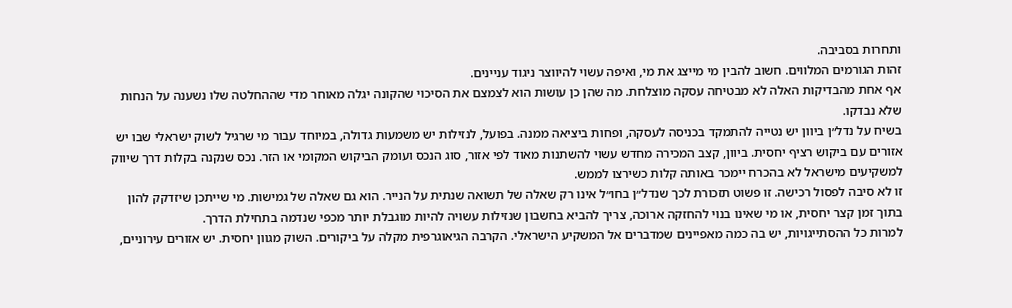ותחרות בסביבה.
זהות הגורמים המלווים. חשוב להבין מי מייצג את מי, ואיפה עשוי להיווצר ניגוד עניינים.
אף אחת מהבדיקות האלה לא מבטיחה עסקה מוצלחת. מה שהן כן עושות הוא לצמצם את הסיכוי שהקונה יגלה מאוחר מדי שההחלטה שלו נשענה על הנחות שלא נבדקו.
בשיח על נדל״ן ביוון יש נטייה להתמקד בכניסה לעסקה, ופחות ביציאה ממנה. בפועל, לנזילות יש משמעות גדולה, במיוחד עבור מי שרגיל לשוק ישראלי שבו יש אזורים עם ביקוש רציף יחסית. ביוון, קצב המכירה מחדש עשוי להשתנות מאוד לפי אזור, סוג הנכס ועומק הביקוש המקומי או הזר. נכס שנקנה בקלות דרך שיווק למשקיעים מישראל לא בהכרח יימכר באותה קלות כשירצו לממש.
זו לא סיבה לפסול רכישה. זו פשוט תזכורת לכך שנדל״ן בחו״ל אינו רק שאלה של תשואה שנתית על הנייר. הוא גם שאלה של גמישות. מי שייתכן שיזדקק להון בתוך זמן קצר יחסית, או מי שאינו בנוי להחזקה ארוכה, צריך להביא בחשבון שנזילות עשויה להיות מוגבלת יותר מכפי שנדמה בתחילת הדרך.
למרות כל ההסתייגויות, יש בה כמה מאפיינים שמדברים אל המשקיע הישראלי. הקרבה הגיאוגרפית מקלה על ביקורים. השוק מגוון יחסית. יש אזורים עירוניים,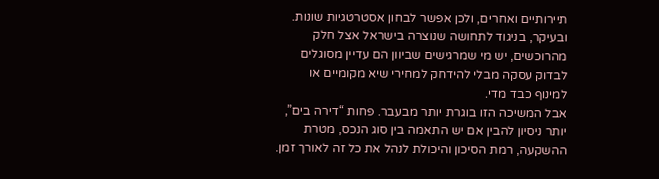תיירותיים ואחרים, ולכן אפשר לבחון אסטרטגיות שונות. ובעיקר, בניגוד לתחושה שנוצרה בישראל אצל חלק מהרוכשים, יש מי שמרגישים שביוון הם עדיין מסוגלים לבדוק עסקה מבלי להידחק למחירי שיא מקומיים או למינוף כבד מדי.
אבל המשיכה הזו בוגרת יותר מבעבר. פחות “דירה בים”, יותר ניסיון להבין אם יש התאמה בין סוג הנכס, מטרת ההשקעה, רמת הסיכון והיכולת לנהל את כל זה לאורך זמן.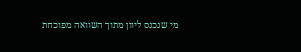מי שנכנס ליוון מתוך השוואה מפוכחת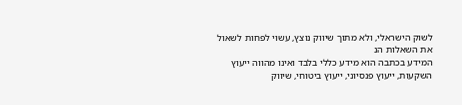לשוק הישראלי, ולא מתוך שיווק נוצץ, עשוי לפחות לשאול את השאלות הנ
המידע בכתבה הוא מידע כללי בלבד ואינו מהווה ייעוץ השקעות, ייעוץ פנסיוני, ייעוץ ביטוחי, שיווק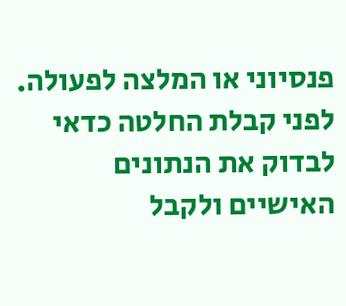פנסיוני או המלצה לפעולה. לפני קבלת החלטה כדאי לבדוק את הנתונים האישיים ולקבל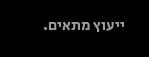ייעוץ מתאים.